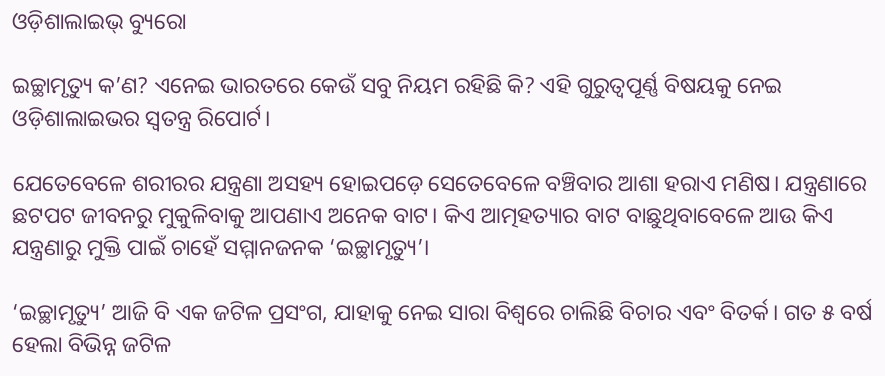ଓଡ଼ିଶାଲାଇଭ୍ ବ୍ୟୁରୋ

ଇଚ୍ଛାମୃତ୍ୟୁ କ’ଣ? ଏନେଇ ଭାରତରେ କେଉଁ ସବୁ ନିୟମ ରହିଛି କି? ଏହି ଗୁରୁତ୍ୱପୂର୍ଣ୍ଣ ବିଷୟକୁ ନେଇ ଓଡ଼ିଶାଲାଇଭର ସ୍ଵତନ୍ତ୍ର ରିପୋର୍ଟ।

ଯେତେବେଳେ ଶରୀରର ଯନ୍ତ୍ରଣା ଅସହ୍ୟ ହୋଇପଡ଼େ ସେତେବେଳେ ବଞ୍ଚିବାର ଆଶା ହରାଏ ମଣିଷ। ଯନ୍ତ୍ରଣାରେ ଛଟପଟ ଜୀବନରୁ ମୁକୁଳିବାକୁ ଆପଣାଏ ଅନେକ ବାଟ। କିଏ ଆତ୍ମହତ୍ୟାର ବାଟ ବାଛୁଥିବାବେଳେ ଆଉ କିଏ ଯନ୍ତ୍ରଣାରୁ ମୁକ୍ତି ପାଇଁ ଚାହେଁ ସମ୍ମାନଜନକ ‘ଇଚ୍ଛାମୃତ୍ୟୁ’।

‘ଇଚ୍ଛାମୃତ୍ୟୁ’ ଆଜି ବି ଏକ ଜଟିଳ ପ୍ରସଂଗ, ଯାହାକୁ ନେଇ ସାରା ବିଶ୍ଵରେ ଚାଲିଛି ବିଚାର ଏବଂ ବିତର୍କ। ଗତ ୫ ବର୍ଷ ହେଲା ବିଭିନ୍ନ ଜଟିଳ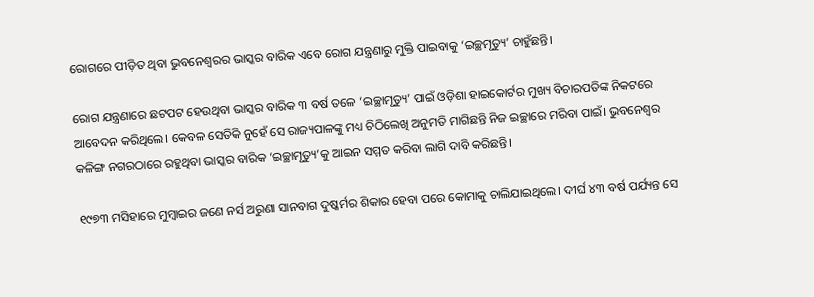ରୋଗରେ ପୀଡ଼ିତ ଥିବା ଭୁବନେଶ୍ଵରର ଭାସ୍କର ବାରିକ ଏବେ ରୋଗ ଯନ୍ତ୍ରଣାରୁ ମୁକ୍ତି ପାଇବାକୁ ‘ଇଚ୍ଛମୃତ୍ୟୁ’ ଚାହୁଁଛନ୍ତି।

ରୋଗ ଯନ୍ତ୍ରଣାରେ ଛଟପଟ ହେଉଥିବା ଭାସ୍କର ବାରିକ ୩ ବର୍ଷ ତଳେ ‘ଇଚ୍ଛାମୃତ୍ୟୁ’ ପାଇଁ ଓଡ଼ିଶା ହାଇକୋର୍ଟର ମୁଖ୍ୟ ବିଚାରପତିଙ୍କ ନିକଟରେ ଆବେଦନ କରିଥିଲେ। କେବଳ ସେତିକି ନୁହେଁ ସେ ରାଜ୍ୟପାଳଙ୍କୁ ମଧ୍ୟ ଚିଠିଲେଖି ଅନୁମତି ମାଗିଛନ୍ତି ନିଜ ଇଚ୍ଛାରେ ମରିବା ପାଇଁ। ଭୁବନେଶ୍ଵର କଳିଙ୍ଗ ନଗରଠାରେ ରହୁଥିବା ଭାସ୍କର ବାରିକ ‘ଇଚ୍ଛାମୃତ୍ୟୁ’କୁ ଆଇନ ସମ୍ମତ କରିବା ଲାଗି ଦାବି କରିଛନ୍ତି।

୧୯୭୩ ମସିହାରେ ମୁମ୍ବାଇର ଜଣେ ନର୍ସ ଅରୁଣା ସାନବାଗ ଦୁଷ୍କର୍ମର ଶିକାର ହେବା ପରେ କୋମାକୁ ଚାଲିଯାଇଥିଲେ। ଦୀର୍ଘ ୪୩ ବର୍ଷ ପର୍ଯ୍ୟନ୍ତ ସେ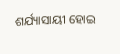ଶର୍ଯ୍ୟାସାୟୀ ହୋଇ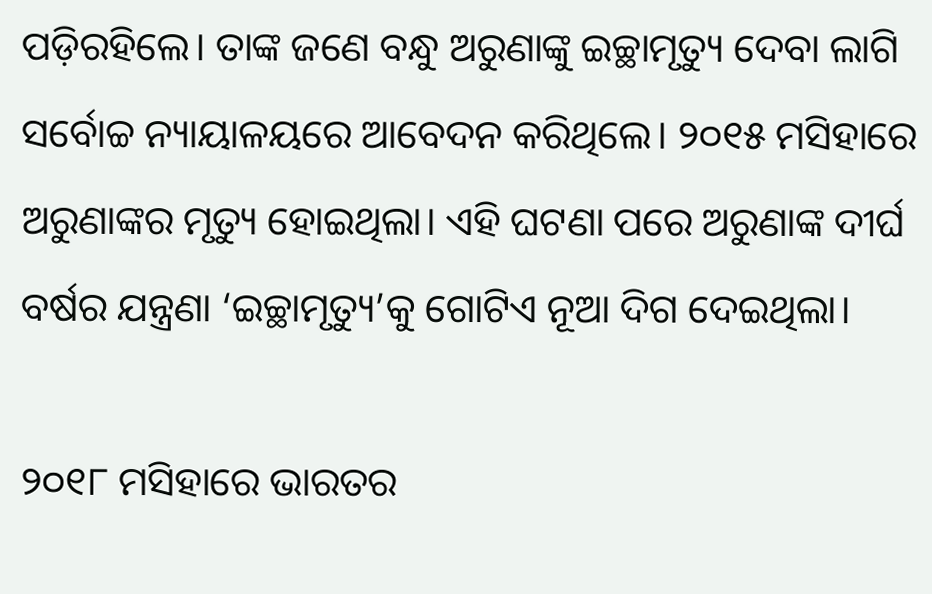ପଡ଼ିରହିଲେ। ତାଙ୍କ ଜଣେ ବନ୍ଧୁ ଅରୁଣାଙ୍କୁ ଇଚ୍ଛାମୃତ୍ୟୁ ଦେବା ଲାଗି ସର୍ବୋଚ୍ଚ ନ୍ୟାୟାଳୟରେ ଆବେଦନ କରିଥିଲେ। ୨୦୧୫ ମସିହାରେ ଅରୁଣାଙ୍କର ମୃତ୍ୟୁ ହୋଇଥିଲା। ଏହି ଘଟଣା ପରେ ଅରୁଣାଙ୍କ ଦୀର୍ଘ ବର୍ଷର ଯନ୍ତ୍ରଣା ‘ଇଚ୍ଛାମୃତ୍ୟୁ’କୁ ଗୋଟିଏ ନୂଆ ଦିଗ ଦେଇଥିଲା।

୨୦୧୮ ମସିହାରେ ଭାରତର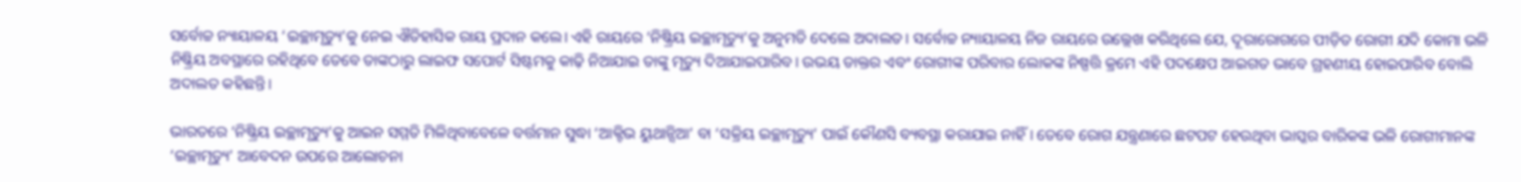ସର୍ବୋଚ୍ଚ ନ୍ୟାୟାଳୟ ‘ଇଚ୍ଛାମୃତ୍ୟୁ’କୁ ନେଇ ଐତିହାସିକ ରାୟ ପ୍ରଦାନ କଲେ। ଏହି ରାୟରେ ‘ନିଷ୍କ୍ରିୟ ଇଚ୍ଛାମୃତ୍ୟୁ’କୁ ଅନୁମତି ଦେଲେ ଅଦାଲତ। ସର୍ବୋଚ୍ଚ ନ୍ୟାୟାଳୟ ନିଜ ରାୟରେ ଉଲ୍ଲେଖ କରିଥିଲେ ଯେ, ଦୂରାରୋଗରେ ପୀଡ଼ିତ ରୋଗୀ ଯଦି କୋମା ଭଳି ନିଷ୍କ୍ରିୟ ଅବସ୍ଥାରେ ରହିଥିବେ ତେବେ ତାଙ୍କଠାରୁ ଲାଇଫ ସପୋର୍ଟ ସିଷ୍ଟମକୁ କାଢ଼ି ନିଆଯାଇ ତାଙ୍କୁ ମୃତ୍ୟୁ ଦିଆଯାଇପାରିବ। ଉଭୟ ଡାକ୍ତର ଏବଂ ରୋଗୀଙ୍କ ପରିବାର ଲୋକଙ୍କ ନିଷ୍ପତ୍ତି କ୍ରମେ ଏହି ପଦକ୍ଷେପ ଆଇଗତ ଭାବେ ଗ୍ରହଣୀୟ ହୋଇପାରିବ ବୋଲି ଅଦାଲତ କହିଛନ୍ତି।

ଭାରତରେ ‘ନିଷ୍କ୍ରିୟ ଇଚ୍ଛାମୃତ୍ୟୁ’କୁ ଆଇନ ସମ୍ମତି ମିଳିଥିବାବେଳେ ବର୍ତ୍ତମାନ ସୁଦ୍ଧା ‘ଆକ୍ଟିଭ ୟୁଥାନ୍ସିଆ’ ବା ‘ସକ୍ରିୟ ଇଚ୍ଛାମୃତ୍ୟୁ’ ପାଇଁ କୌଣସି ବ୍ୟବସ୍ଥା କରାଯାଇ ନାହିଁ। ତେବେ ରୋଗ ଯନ୍ତ୍ରଣାରେ ଛଟପଟ ହେଉଥିବା ଭାସ୍କର ବାରିକଙ୍କ ଭଳି ରୋଗୀମାନଙ୍କ ‘ଇଚ୍ଛାମୃତ୍ୟୁ’ ଆବେଦନ ଉପରେ ଆଲୋଚନା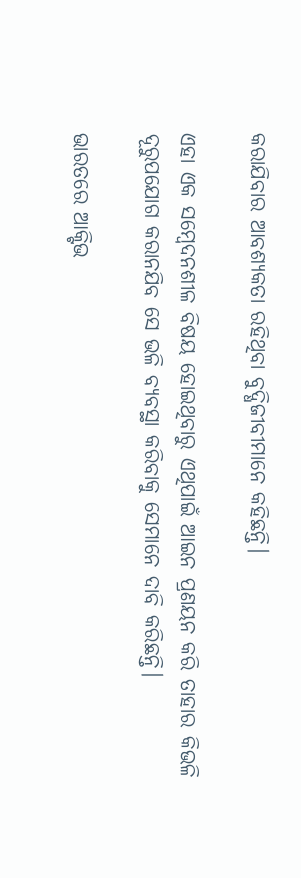କରାଯିବାର ଆବଶ୍ୟକତା ରହିଥିବା ବୁଦ୍ଧିଜୀବୀମାନେ କହିଛନ୍ତି।

ଏହା ଏକ ସମ୍ବେଦନଶୀଳ ବିଷୟ ହୋଇଥିବାରୁ ଏଥିପାଇଁ ଆଇନ ପ୍ରଣୟନ କରି ତାହାର କିଭଳି ଦୂରୁପଯୋଗ କରାନଯିବ ସେ ଭଳି ବ୍ୟବସ୍ଥା କରିବାକୁ ସେମାନେ ଦାବି କରିଛନ୍ତି।

ଭାରତରେ ଆକ୍ଟିଭ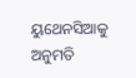ୟୁଥେନସିଆକୁ ଅନୁମତି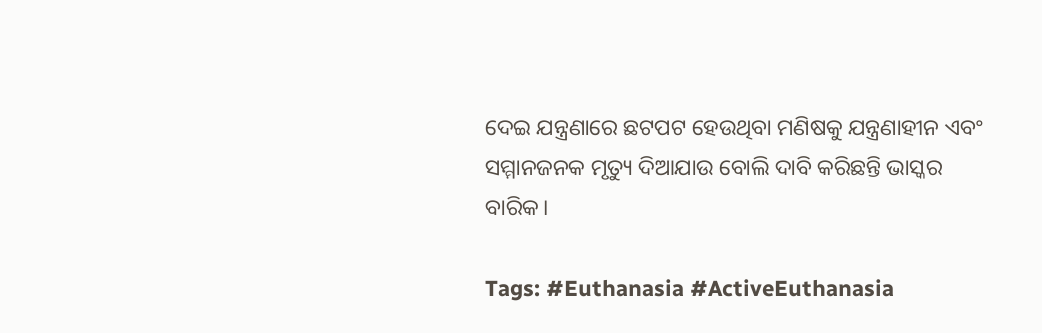ଦେଇ ଯନ୍ତ୍ରଣାରେ ଛଟପଟ ହେଉଥିବା ମଣିଷକୁ ଯନ୍ତ୍ରଣାହୀନ ଏବଂ ସମ୍ମାନଜନକ ମୃତ୍ୟୁ ଦିଆଯାଉ ବୋଲି ଦାବି କରିଛନ୍ତି ଭାସ୍କର ବାରିକ।

Tags: #Euthanasia #ActiveEuthanasia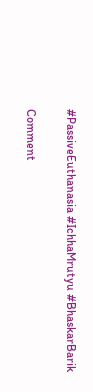#PassiveEuthanasia #IchhaMrutyu #BhaskarBarik

Comment